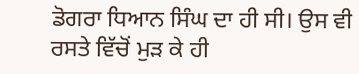ਡੋਗਰਾ ਧਿਆਨ ਸਿੰਘ ਦਾ ਹੀ ਸੀ। ਉਸ ਵੀ ਰਸਤੇ ਵਿੱਚੋਂ ਮੁੜ ਕੇ ਹੀ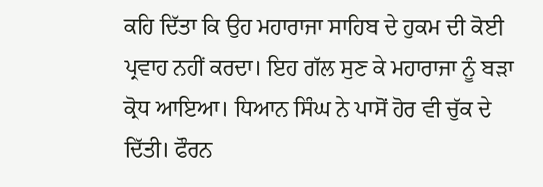ਕਹਿ ਦਿੱਤਾ ਕਿ ਉਹ ਮਹਾਰਾਜਾ ਸਾਹਿਬ ਦੇ ਹੁਕਮ ਦੀ ਕੋਈ ਪ੍ਰਵਾਹ ਨਹੀਂ ਕਰਦਾ। ਇਹ ਗੱਲ ਸੁਣ ਕੇ ਮਹਾਰਾਜਾ ਨੂੰ ਬੜਾ ਕ੍ਰੋਧ ਆਇਆ। ਧਿਆਨ ਸਿੰਘ ਨੇ ਪਾਸੋਂ ਹੋਰ ਵੀ ਚੁੱਕ ਦੇ ਦਿੱਤੀ। ਫੌਰਨ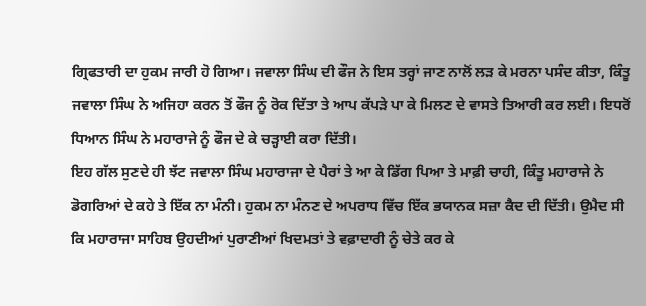ਗ੍ਰਿਫਤਾਰੀ ਦਾ ਹੁਕਮ ਜਾਰੀ ਹੋ ਗਿਆ। ਜਵਾਲਾ ਸਿੰਘ ਦੀ ਫੌਜ ਨੇ ਇਸ ਤਰ੍ਹਾਂ ਜਾਣ ਨਾਲੋਂ ਲੜ ਕੇ ਮਰਨਾ ਪਸੰਦ ਕੀਤਾ, ਕਿੰਤੂ ਜਵਾਲਾ ਸਿੰਘ ਨੇ ਅਜਿਹਾ ਕਰਨ ਤੋਂ ਫੌਜ ਨੂੰ ਰੋਕ ਦਿੱਤਾ ਤੇ ਆਪ ਕੱਪੜੇ ਪਾ ਕੇ ਮਿਲਣ ਦੇ ਵਾਸਤੇ ਤਿਆਰੀ ਕਰ ਲਈ। ਇਧਰੋਂ ਧਿਆਨ ਸਿੰਘ ਨੇ ਮਹਾਰਾਜੇ ਨੂੰ ਫੌਜ ਦੇ ਕੇ ਚੜ੍ਹਾਈ ਕਰਾ ਦਿੱਤੀ।
ਇਹ ਗੱਲ ਸੁਣਦੇ ਹੀ ਝੱਟ ਜਵਾਲਾ ਸਿੰਘ ਮਹਾਰਾਜਾ ਦੇ ਪੈਰਾਂ ਤੇ ਆ ਕੇ ਡਿੱਗ ਪਿਆ ਤੇ ਮਾਫ਼ੀ ਚਾਹੀ, ਕਿੰਤੂ ਮਹਾਰਾਜੇ ਨੇ ਡੋਗਰਿਆਂ ਦੇ ਕਹੇ ਤੇ ਇੱਕ ਨਾ ਮੰਨੀ। ਹੁਕਮ ਨਾ ਮੰਨਣ ਦੇ ਅਪਰਾਧ ਵਿੱਚ ਇੱਕ ਭਯਾਨਕ ਸਜ਼ਾ ਕੈਦ ਦੀ ਦਿੱਤੀ। ਉਮੈਦ ਸੀ ਕਿ ਮਹਾਰਾਜਾ ਸਾਹਿਬ ਉਹਦੀਆਂ ਪੁਰਾਣੀਆਂ ਖਿਦਮਤਾਂ ਤੇ ਵਫ਼ਾਦਾਰੀ ਨੂੰ ਚੇਤੇ ਕਰ ਕੇ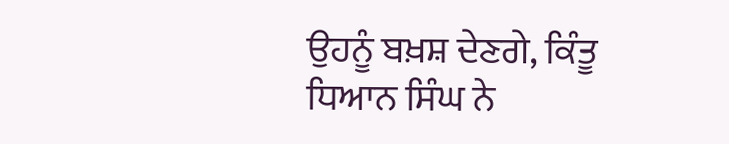ਉਹਨੂੰ ਬਖ਼ਸ਼ ਦੇਣਗੇ, ਕਿੰਤੂ ਧਿਆਨ ਸਿੰਘ ਨੇ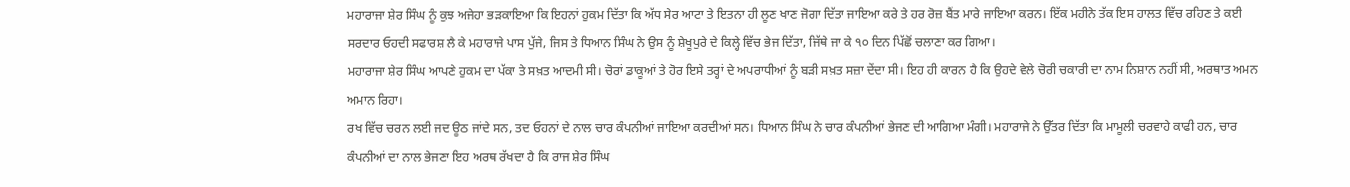ਮਹਾਰਾਜਾ ਸ਼ੇਰ ਸਿੰਘ ਨੂੰ ਕੁਝ ਅਜੇਹਾ ਭੜਕਾਇਆ ਕਿ ਇਹਨਾਂ ਹੁਕਮ ਦਿੱਤਾ ਕਿ ਅੱਧ ਸੇਰ ਆਟਾ ਤੇ ਇਤਨਾ ਹੀ ਲੂਣ ਖਾਣ ਜੋਗਾ ਦਿੱਤਾ ਜਾਇਆ ਕਰੇ ਤੇ ਹਰ ਰੋਜ਼ ਬੈਂਤ ਮਾਰੇ ਜਾਇਆ ਕਰਨ। ਇੱਕ ਮਹੀਨੇ ਤੱਕ ਇਸ ਹਾਲਤ ਵਿੱਚ ਰਹਿਣ ਤੇ ਕਈ ਸਰਦਾਰ ਓਹਦੀ ਸਫਾਰਸ਼ ਲੈ ਕੇ ਮਹਾਰਾਜੇ ਪਾਸ ਪੁੱਜੇ, ਜਿਸ ਤੇ ਧਿਆਨ ਸਿੰਘ ਨੇ ਉਸ ਨੂੰ ਸ਼ੇਖੂਪੁਰੇ ਦੇ ਕਿਲ੍ਹੇ ਵਿੱਚ ਭੇਜ ਦਿੱਤਾ, ਜਿੱਥੇ ਜਾ ਕੇ ੧੦ ਦਿਨ ਪਿੱਛੋਂ ਚਲਾਣਾ ਕਰ ਗਿਆ।
ਮਹਾਰਾਜਾ ਸ਼ੇਰ ਸਿੰਘ ਆਪਣੇ ਹੁਕਮ ਦਾ ਪੱਕਾ ਤੇ ਸਖ਼ਤ ਆਦਮੀ ਸੀ। ਚੋਰਾਂ ਡਾਕੂਆਂ ਤੇ ਹੋਰ ਇਸੇ ਤਰ੍ਹਾਂ ਦੇ ਅਪਰਾਧੀਆਂ ਨੂੰ ਬੜੀ ਸਖ਼ਤ ਸਜ਼ਾ ਦੇਂਦਾ ਸੀ। ਇਹ ਹੀ ਕਾਰਨ ਹੈ ਕਿ ਉਹਦੇ ਵੇਲੇ ਚੋਰੀ ਚਕਾਰੀ ਦਾ ਨਾਮ ਨਿਸ਼ਾਨ ਨਹੀਂ ਸੀ, ਅਰਥਾਤ ਅਮਨ ਅਮਾਨ ਰਿਹਾ।
ਰਖ ਵਿੱਚ ਚਰਨ ਲਈ ਜਦ ਊਠ ਜਾਂਦੇ ਸਨ, ਤਦ ਓਹਨਾਂ ਦੇ ਨਾਲ ਚਾਰ ਕੰਪਨੀਆਂ ਜਾਇਆ ਕਰਦੀਆਂ ਸਨ। ਧਿਆਨ ਸਿੰਘ ਨੇ ਚਾਰ ਕੰਪਨੀਆਂ ਭੇਜਣ ਦੀ ਆਗਿਆ ਮੰਗੀ। ਮਹਾਰਾਜੇ ਨੇ ਉੱਤਰ ਦਿੱਤਾ ਕਿ ਮਾਮੂਲੀ ਚਰਵਾਹੇ ਕਾਫੀ ਹਨ, ਚਾਰ ਕੰਪਨੀਆਂ ਦਾ ਨਾਲ ਭੇਜਣਾ ਇਹ ਅਰਥ ਰੱਖਦਾ ਹੈ ਕਿ ਰਾਜ ਸ਼ੇਰ ਸਿੰਘ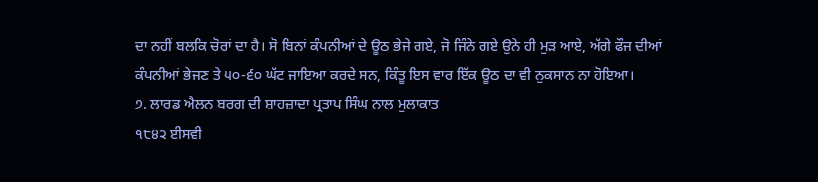ਦਾ ਨਹੀਂ ਬਲਕਿ ਚੋਰਾਂ ਦਾ ਹੈ। ਸੋ ਬਿਨਾਂ ਕੰਪਨੀਆਂ ਦੇ ਊਠ ਭੇਜੇ ਗਏ, ਜੋ ਜਿੰਨੇ ਗਏ ਉਨੇ ਹੀ ਮੁੜ ਆਏ, ਅੱਗੇ ਫੌਜ ਦੀਆਂ ਕੰਪਨੀਆਂ ਭੇਜਣ ਤੇ ੫੦-੬੦ ਘੱਟ ਜਾਇਆ ਕਰਦੇ ਸਨ, ਕਿੰਤੂ ਇਸ ਵਾਰ ਇੱਕ ਊਠ ਦਾ ਵੀ ਨੁਕਸਾਨ ਨਾ ਹੋਇਆ।
੭. ਲਾਰਡ ਐਲਨ ਬਰਗ ਦੀ ਸ਼ਾਹਜ਼ਾਦਾ ਪ੍ਰਤਾਪ ਸਿੰਘ ਨਾਲ ਮੁਲਾਕਾਤ
੧੮੪੨ ਈਸਵੀ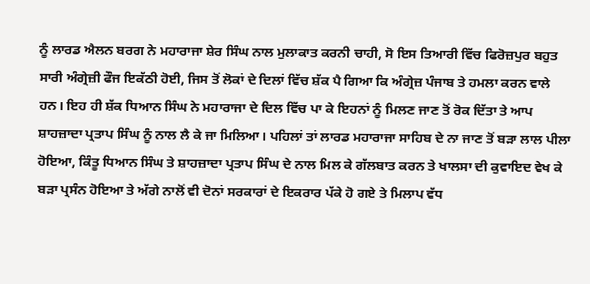ਨੂੰ ਲਾਰਡ ਐਲਨ ਬਰਗ ਨੇ ਮਹਾਰਾਜਾ ਸ਼ੇਰ ਸਿੰਘ ਨਾਲ ਮੁਲਾਕਾਤ ਕਰਨੀ ਚਾਹੀ, ਸੋ ਇਸ ਤਿਆਰੀ ਵਿੱਚ ਫਿਰੋਜ਼ਪੁਰ ਬਹੁਤ ਸਾਰੀ ਅੰਗ੍ਰੇਜ਼ੀ ਫੌਜ ਇਕੱਠੀ ਹੋਈ, ਜਿਸ ਤੋਂ ਲੋਕਾਂ ਦੇ ਦਿਲਾਂ ਵਿੱਚ ਸ਼ੱਕ ਪੈ ਗਿਆ ਕਿ ਅੰਗ੍ਰੇਜ਼ ਪੰਜਾਬ ਤੇ ਹਮਲਾ ਕਰਨ ਵਾਲੇ ਹਨ। ਇਹ ਹੀ ਸ਼ੱਕ ਧਿਆਨ ਸਿੰਘ ਨੇ ਮਹਾਰਾਜਾ ਦੇ ਦਿਲ ਵਿੱਚ ਪਾ ਕੇ ਇਹਨਾਂ ਨੂੰ ਮਿਲਣ ਜਾਣ ਤੋਂ ਰੋਕ ਦਿੱਤਾ ਤੇ ਆਪ ਸ਼ਾਹਜ਼ਾਦਾ ਪ੍ਰਤਾਪ ਸਿੰਘ ਨੂੰ ਨਾਲ ਲੈ ਕੇ ਜਾ ਮਿਲਿਆ। ਪਹਿਲਾਂ ਤਾਂ ਲਾਰਡ ਮਹਾਰਾਜਾ ਸਾਹਿਬ ਦੇ ਨਾ ਜਾਣ ਤੋਂ ਬੜਾ ਲਾਲ ਪੀਲਾ ਹੋਇਆ, ਕਿੰਤੂ ਧਿਆਨ ਸਿੰਘ ਤੇ ਸ਼ਾਹਜ਼ਾਦਾ ਪ੍ਰਤਾਪ ਸਿੰਘ ਦੇ ਨਾਲ ਮਿਲ ਕੇ ਗੱਲਬਾਤ ਕਰਨ ਤੇ ਖਾਲਸਾ ਦੀ ਕੁਵਾਇਦ ਵੇਖ ਕੇ ਬੜਾ ਪ੍ਰਸੰਨ ਹੋਇਆ ਤੇ ਅੱਗੇ ਨਾਲੋਂ ਵੀ ਦੋਨਾਂ ਸਰਕਾਰਾਂ ਦੇ ਇਕਰਾਰ ਪੱਕੇ ਹੋ ਗਏ ਤੇ ਮਿਲਾਪ ਵੱਧ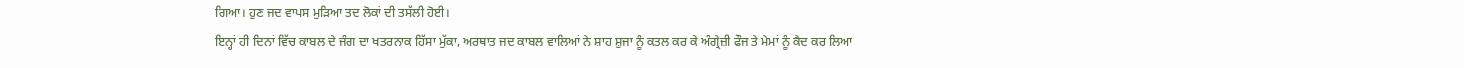ਗਿਆ। ਹੁਣ ਜਦ ਵਾਪਸ ਮੁੜਿਆ ਤਦ ਲੋਕਾਂ ਦੀ ਤਸੱਲੀ ਹੋਈ।
ਇਨ੍ਹਾਂ ਹੀ ਦਿਨਾਂ ਵਿੱਚ ਕਾਬਲ ਦੇ ਜੰਗ ਦਾ ਖਤਰਨਾਕ ਹਿੱਸਾ ਮੁੱਕਾ, ਅਰਥਾਤ ਜਦ ਕਾਬਲ ਵਾਲਿਆਂ ਨੇ ਸ਼ਾਹ ਸ਼ੁਜਾ ਨੂੰ ਕਤਲ ਕਰ ਕੇ ਅੰਗ੍ਰੇਜ਼ੀ ਫੌਜ ਤੇ ਮੇਮਾਂ ਨੂੰ ਕੈਦ ਕਰ ਲਿਆ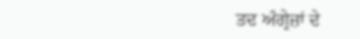ਤਦ ਅੰਗ੍ਰੇਜ਼ਾਂ ਦੇ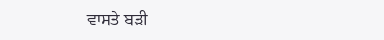ਵਾਸਤੇ ਬੜੀ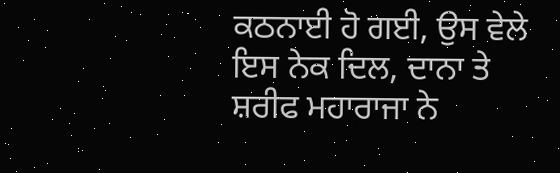ਕਠਨਾਈ ਹੋ ਗਈ, ਉਸ ਵੇਲੇ ਇਸ ਨੇਕ ਦਿਲ, ਦਾਨਾ ਤੇ ਸ਼ਰੀਫ ਮਹਾਰਾਜਾ ਨੇ